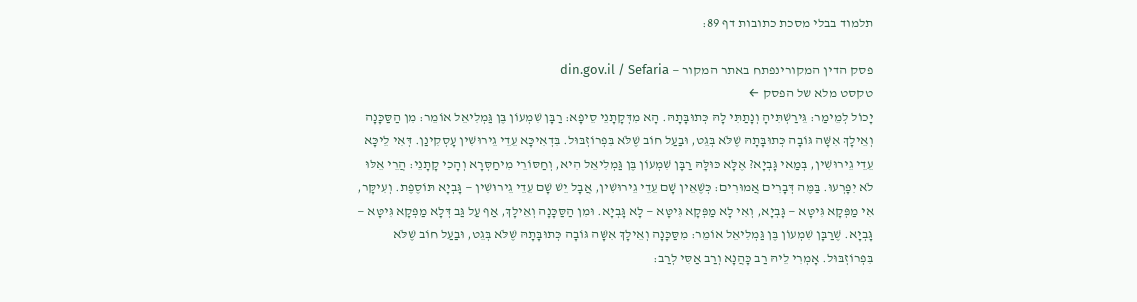תלמוד בבלי מסכת כתובות דף 89:

פסק הדין המקורינפתח באתר המקור — din.gov.il / Sefaria
טקסט מלא של הפסק ←
יָכוֹל לְמֵימַר: גֵּירַשְׁתִּיהָ וְנָתַתִּי לָהּ כְּתוּבָּתָהּ. הָא מִדְּקָתָנֵי סֵיפָא: רַבָּן שִׁמְעוֹן בֶּן גַּמְלִיאֵל אוֹמֵר: מִן הַסַּכָּנָה וְאֵילָךְ אִשָּׁה גּוֹבָה כְּתוּבָּתָהּ שֶׁלֹּא בְּגֵט, וּבַעַל חוֹב שֶׁלֹּא בִּפְרוֹזְבּוּל. בִּדְאִיכָּא עֵדֵי גֵירוּשִׁין עָסְקִינַן. דְּאִי לֵיכָּא עֵדֵי גֵירוּשִׁין, בְּמַאי גָּבְיָא? אֶלָּא כּוּלָּהּ רַבָּן שִׁמְעוֹן בֶּן גַּמְלִיאֵל הִיא, וְחַסּוֹרֵי מִיחַסְּרָא וְהָכִי קָתָנֵי: הֲרֵי אֵלּוּ לֹא יִפָּרְעוּ. בַּמֶּה דְּבָרִים אֲמוּרִים: כְּשֶׁאֵין שָׁם עֵדֵי גֵירוּשִׁין, אֲבָל יֵשׁ שָׁם עֵדֵי גֵירוּשִׁין — גָּבְיָא תּוֹסֶפֶת. וְעִיקָּר, אִי מַפְּקָא גִּיטָּא — גָּבְיָא, וְאִי לָא מַפְּקָא גִּיטָּא — לָא גָּבְיָא. וּמִן הַסַּכָּנָה וְאֵילָךְ, אַף עַל גַּב דְּלָא מַפְּקָא גִּיטָּא — גָּבְיָא. שֶׁרַבָּן שִׁמְעוֹן בֶּן גַּמְלִיאֵל אוֹמֵר: מִסַּכָּנָה וְאֵילָךְ אִשָּׁה גּוֹבָה כְּתוּבָּתָהּ שֶׁלֹּא בְּגֵט, וּבַעַל חוֹב שֶׁלֹּא בִּפְרוֹזְבּוּל. אָמְרִי לֵיהּ רַב כָּהֲנָא וְרַב אַסִּי לְרַב: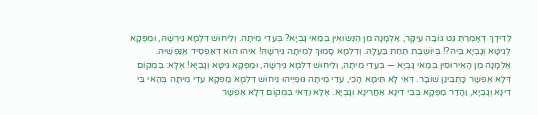לְדִידָךְ דְּאָמְרַתְּ גֵּט גּוֹבָה עִיקָּר, אַלְמָנָה מִן הַנִּשּׂוּאִין בְּמַאי גָּבְיָא? בְּעֵדֵי מִיתָה. וְלֵיחוּשׁ דִּלְמָא גֵּירְשָׁהּ, וּמַפְּקָא לְגִיטָּא וְגָבְיָא בֵּיהּ?! בְּיוֹשֶׁבֶת תַּחַת בַּעְלָהּ. וְדִלְמָא סָמוּךְ לְמִיתָה גֵּירְשָׁהּ! אִיהוּ הוּא דְּאַפְסֵיד אַנַּפְשֵׁיהּ. אַלְמָנָה מִן הָאֵירוּסִין בְּמַאי גָּבְיָא — בְּעֵדֵי מִיתָה, וְלֵיחוּשׁ דִּלְמָא גֵּירְשָׁהּ, וּמַפְּקָא גִּיטָּא וְגָבְיָא! אֶלָּא: בִּמְקוֹם דְּלָא אֶפְשָׁר כָּתְבִינַן שׁוֹבָר. דְּאִי לָא תֵּימָא הָכִי, עֵדֵי מִיתָה גּוּפַיְיהוּ נֵיחוּשׁ דִּלְמָא מַפְּקָא עֵדֵי מִיתָה בְּהַאי בֵּי דִינָא וְגָבְיָא, וַהֲדַר מַפְּקָא בְּבֵי דִינָא אַחֲרִינָא וְגָבְיָא. אֶלָּא וַדַּאי בִּמְקוֹם דְּלָא אֶפְשָׁר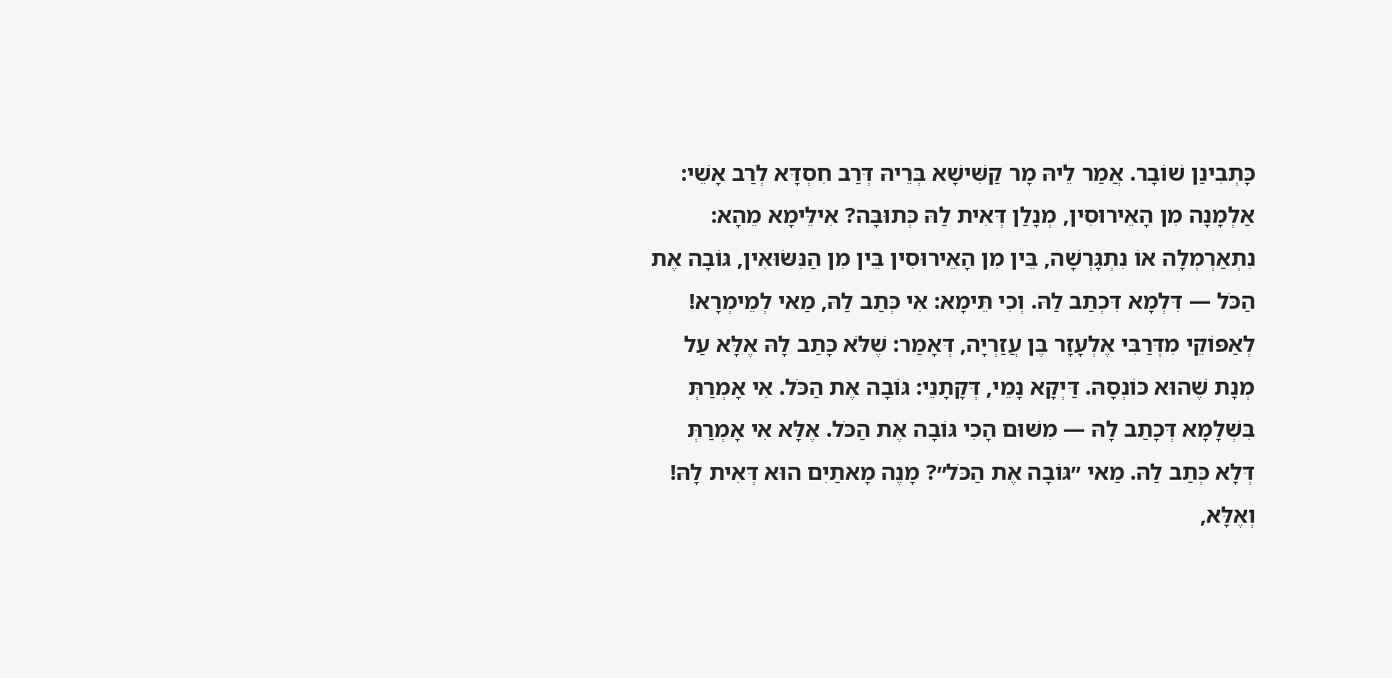כָּתְבִינַן שׁוֹבָר. אֲמַר לֵיהּ מָר קַשִּׁישָׁא בְּרֵיהּ דְּרַב חִסְדָּא לְרַב אָשֵׁי: אַלְמָנָה מִן הָאֵירוּסִין, מְנָלַן דְּאִית לַהּ כְּתוּבָּה? אִילֵּימָא מֵהָא: נִתְאַרְמְלָה אוֹ נִתְגָּרְשָׁה, בֵּין מִן הָאֵירוּסִין בֵּין מִן הַנִּשּׂוּאִין, גּוֹבָה אֶת הַכֹּל — דִּלְמָא דִּכְתַב לַהּ. וְכִי תֵּימָא: אִי כְּתַב לַהּ, מַאי לְמֵימְרָא! לְאַפּוֹקֵי מִדְּרַבִּי אֶלְעָזָר בֶּן עֲזַרְיָה, דְּאָמַר: שֶׁלֹּא כָּתַב לָהּ אֶלָּא עַל מְנָת שֶׁהוּא כּוֹנְסָהּ. דַּיְקָא נָמֵי, דְּקָתָנֵי: גּוֹבָה אֶת הַכֹּל. אִי אָמְרַתְּ בִּשְׁלָמָא דְּכָתַב לָהּ — מִשּׁוּם הָכִי גּוֹבָה אֶת הַכֹּל. אֶלָּא אִי אָמְרַתְּ דְּלָא כְּתַב לַהּ. מַאי ״גּוֹבָה אֶת הַכֹּל״? מָנֶה מָאתַיִם הוּא דְּאִית לָהּ! וְאֶלָּא,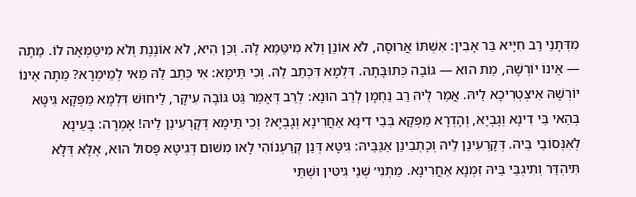מִדְּתָנֵי רַב חִיָּיא בַּר אָבִין: אִשְׁתּוֹ אֲרוּסָה, לֹא אוֹנֵן וְלֹא מִיטַּמֵּא לָהּ. וְכֵן הִיא, לֹא אוֹנֶנֶת וְלֹא מִיטַּמְּאָה לוֹ. מֵתָה — אֵינוֹ יוֹרְשָׁהּ, מֵת הוּא — גּוֹבָה כְּתוּבָּתָהּ. דִּלְמָא דִּכְתַב לַהּ. וְכִי תֵּימָא: אִי כְּתַב לַהּ מַאי לְמֵימְרָא? מֵתָה אֵינוֹ יוֹרְשָׁהּ אִיצְטְרִיכָא לֵיהּ. אֲמַר לֵיהּ רַב נַחְמָן לְרַב הוּנָא: לְרַב דְּאָמַר גֵּט גּוֹבָה עִיקָּר, לֵיחוּשׁ דִּלְמָא מַפְּקָא גִּיטָּא בְּהַאי בֵּי דִינָא וְגָבְיָא, וְהָדְרָא מַפְּקָא בְּבֵי דִינָא אַחֲרִינָא וְגָבְיָא? וְכִי תֵּימָא דְּקָרְעִינַן לֵיהּ! אָמְרָה: בָּעֵינָא לְאִנְּסוֹבֵי בֵּיהּ. דְּקָרְעִינַן לֵיהּ וְכָתְבִינַן אַגַּבֵּיהּ: גִּיטָּא דְּנַן קְרַעְנוֹהִי לָאו מִשּׁוּם דְּגִיטָּא פָּסוּל הוּא, אֶלָּא דְּלָא תִּיהְדַּר וְתִיגְבֵּי בֵּיהּ זִמְנָא אַחֲרִינָא. מַתְנִי׳ שְׁנֵי גִיטִּין וּשְׁתֵּי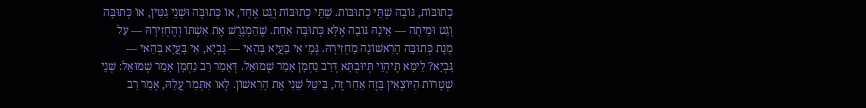כְתוּבּוֹת, גּוֹבָה שְׁתֵּי כְתוּבּוֹת. שְׁתֵּי כְתוּבּוֹת וְגֵט אֶחָד, אוֹ כְּתוּבָּה וּשְׁנֵי גִטִּין, אוֹ כְּתוּבָּה וְגֵט וּמִיתָה — אֵינָהּ גּוֹבָה אֶלָּא כְּתוּבָּה אַחַת. שֶׁהַמְגָרֵשׁ אֶת אִשְׁתּוֹ וְהֶחְזִירָהּ — עַל מְנָת כְּתוּבָּה הָרִאשׁוֹנָה מַחְזִירָהּ. גְּמָ׳ אִי בָּעֲיָא בְּהַאי — גָּבְיָא, אִי בָּעֲיָא בְּהַאי — גָּבְיָא? לֵימָא תֶּיהְוֵי תְּיוּבְתָּא דְּרַב נַחְמָן אָמַר שְׁמוּאֵל. דְּאָמַר רַב נַחְמָן אָמַר שְׁמוּאֵל: שְׁנֵי שְׁטָרוֹת הַיּוֹצְאִין בָּזֶה אַחַר זֶה, בִּיטֵּל שֵׁנִי אֶת הָרִאשׁוֹן. לָאו אִתְּמַר עֲלַהּ, אָמַר רַב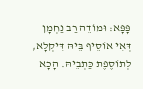פָּפָּא: וּמוֹדֵה רַב נַחְמָן דְּאִי אוֹסֵיף בֵּיהּ דִּיקְלָא, לְתוֹסֶפֶת כַּתְבֵיהּ. הָכָא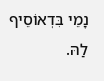נָמֵי בִּדְאוֹסֵיף לַהּ.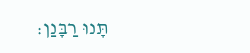תָּנוּ רַבָּנַן: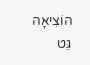הוֹצִיאָה גֵּט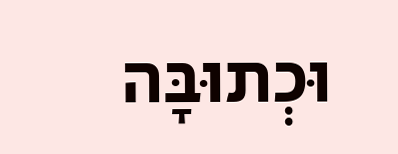וּכְתוּבָּה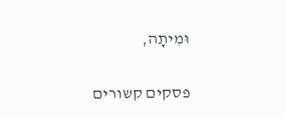וּמִיתָה,

פסקים קשורים